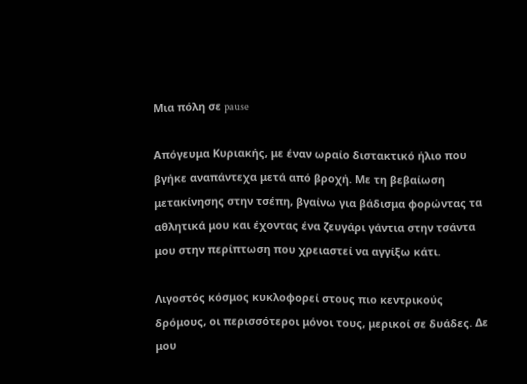Μια πόλη σε pause

Απόγευμα Κυριακής, με έναν ωραίο διστακτικό ήλιο που βγήκε αναπάντεχα μετά από βροχή. Με τη βεβαίωση μετακίνησης στην τσέπη, βγαίνω για βάδισμα φορώντας τα αθλητικά μου και έχοντας ένα ζευγάρι γάντια στην τσάντα μου στην περίπτωση που χρειαστεί να αγγίξω κάτι.

Λιγοστός κόσμος κυκλοφορεί στους πιο κεντρικούς δρόμους, οι περισσότεροι μόνοι τους, μερικοί σε δυάδες. Δε μου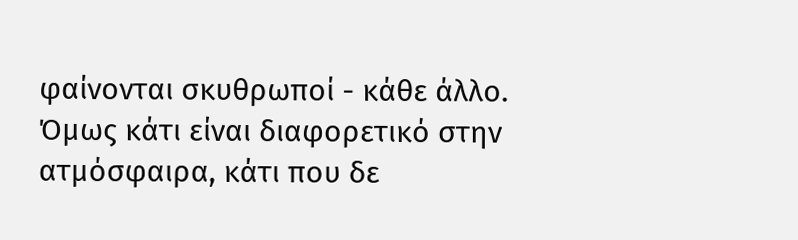φαίνονται σκυθρωποί - κάθε άλλο. Όμως κάτι είναι διαφορετικό στην ατμόσφαιρα, κάτι που δε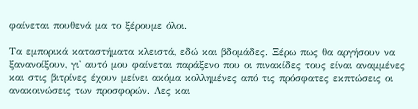φαίνεται πουθενά μα το ξέρουμε όλοι.

Τα εμπορικά καταστήματα κλειστά, εδώ και βδομάδες. Ξέρω πως θα αργήσουν να ξανανοίξουν, γι' αυτό μου φαίνεται παράξενο που οι πινακίδες τους είναι αναμμένες και στις βιτρίνες έχουν μείνει ακόμα κολλημένες από τις πρόσφατες εκπτώσεις οι ανακοινώσεις των προσφορών. Λες και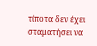τίποτα δεν έχει σταματήσει να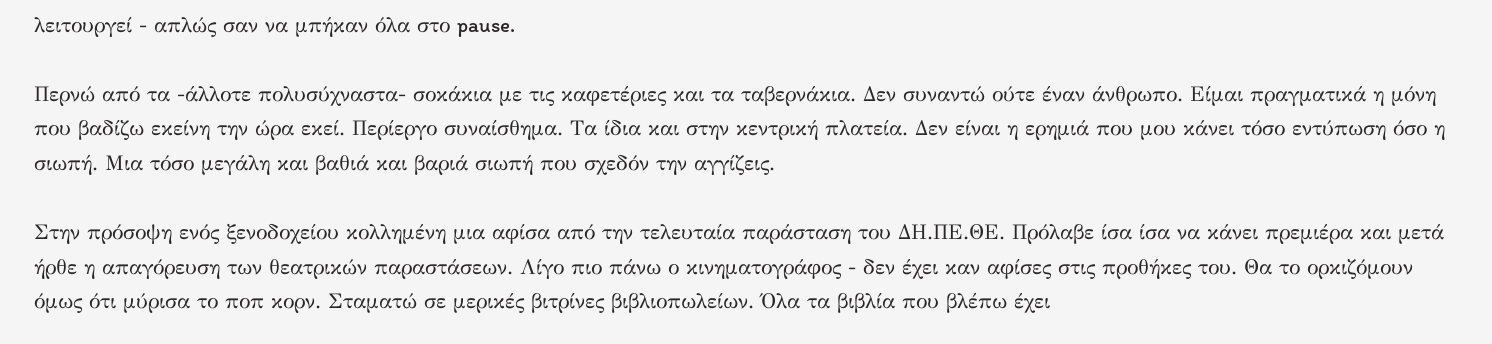λειτουργεί - απλώς σαν να μπήκαν όλα στο pause.

Περνώ από τα -άλλοτε πολυσύχναστα- σοκάκια με τις καφετέριες και τα ταβερνάκια. Δεν συναντώ ούτε έναν άνθρωπο. Είμαι πραγματικά η μόνη που βαδίζω εκείνη την ώρα εκεί. Περίεργο συναίσθημα. Τα ίδια και στην κεντρική πλατεία. Δεν είναι η ερημιά που μου κάνει τόσο εντύπωση όσο η σιωπή. Μια τόσο μεγάλη και βαθιά και βαριά σιωπή που σχεδόν την αγγίζεις.

Στην πρόσοψη ενός ξενοδοχείου κολλημένη μια αφίσα από την τελευταία παράσταση του ΔΗ.ΠΕ.ΘΕ. Πρόλαβε ίσα ίσα να κάνει πρεμιέρα και μετά ήρθε η απαγόρευση των θεατρικών παραστάσεων. Λίγο πιο πάνω ο κινηματογράφος - δεν έχει καν αφίσες στις προθήκες του. Θα το ορκιζόμουν όμως ότι μύρισα το ποπ κορν. Σταματώ σε μερικές βιτρίνες βιβλιοπωλείων. Όλα τα βιβλία που βλέπω έχει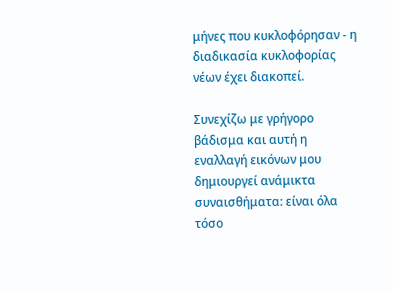μήνες που κυκλοφόρησαν - η διαδικασία κυκλοφορίας νέων έχει διακοπεί.

Συνεχίζω με γρήγορο βάδισμα και αυτή η εναλλαγή εικόνων μου δημιουργεί ανάμικτα συναισθήματα: είναι όλα τόσο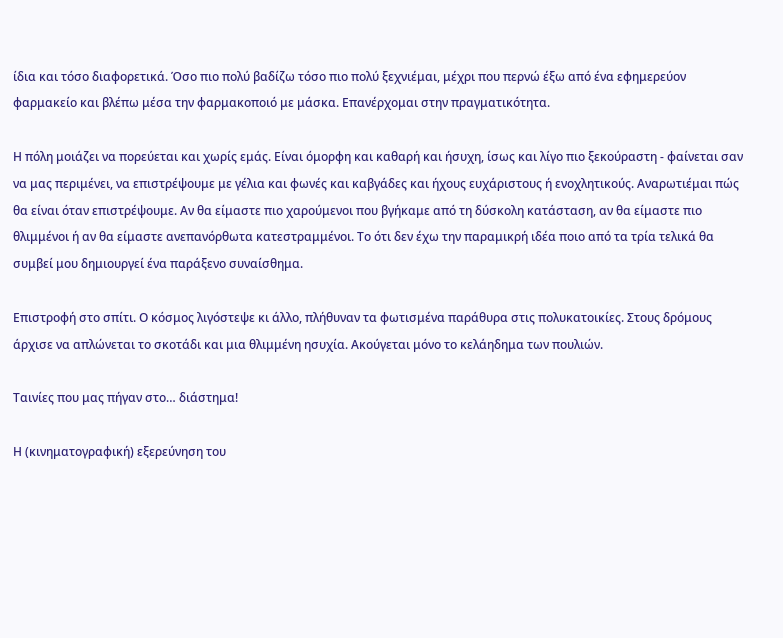ίδια και τόσο διαφορετικά. Όσο πιο πολύ βαδίζω τόσο πιο πολύ ξεχνιέμαι, μέχρι που περνώ έξω από ένα εφημερεύον φαρμακείο και βλέπω μέσα την φαρμακοποιό με μάσκα. Επανέρχομαι στην πραγματικότητα.

Η πόλη μοιάζει να πορεύεται και χωρίς εμάς. Είναι όμορφη και καθαρή και ήσυχη, ίσως και λίγο πιο ξεκούραστη - φαίνεται σαν να μας περιμένει, να επιστρέψουμε με γέλια και φωνές και καβγάδες και ήχους ευχάριστους ή ενοχλητικούς. Αναρωτιέμαι πώς θα είναι όταν επιστρέψουμε. Αν θα είμαστε πιο χαρούμενοι που βγήκαμε από τη δύσκολη κατάσταση, αν θα είμαστε πιο θλιμμένοι ή αν θα είμαστε ανεπανόρθωτα κατεστραμμένοι. Το ότι δεν έχω την παραμικρή ιδέα ποιο από τα τρία τελικά θα συμβεί μου δημιουργεί ένα παράξενο συναίσθημα.

Επιστροφή στο σπίτι. Ο κόσμος λιγόστεψε κι άλλο, πλήθυναν τα φωτισμένα παράθυρα στις πολυκατοικίες. Στους δρόμους άρχισε να απλώνεται το σκοτάδι και μια θλιμμένη ησυχία. Ακούγεται μόνο το κελάηδημα των πουλιών.

Ταινίες που μας πήγαν στο… διάστημα!

Η (κινηματογραφική) εξερεύνηση του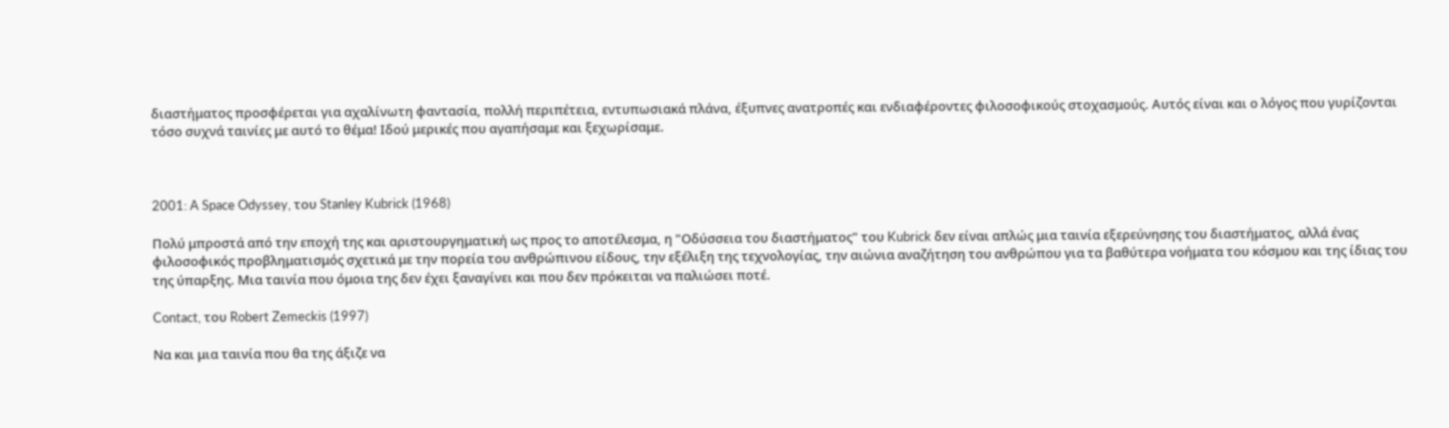διαστήματος προσφέρεται για αχαλίνωτη φαντασία, πολλή περιπέτεια, εντυπωσιακά πλάνα, έξυπνες ανατροπές και ενδιαφέροντες φιλοσοφικούς στοχασμούς. Αυτός είναι και ο λόγος που γυρίζονται τόσο συχνά ταινίες με αυτό το θέμα! Ιδού μερικές που αγαπήσαμε και ξεχωρίσαμε.



2001: A Space Odyssey, του Stanley Kubrick (1968)

Πολύ μπροστά από την εποχή της και αριστουργηματική ως προς το αποτέλεσμα, η "Οδύσσεια του διαστήματος" του Kubrick δεν είναι απλώς μια ταινία εξερεύνησης του διαστήματος, αλλά ένας φιλοσοφικός προβληματισμός σχετικά με την πορεία του ανθρώπινου είδους, την εξέλιξη της τεχνολογίας, την αιώνια αναζήτηση του ανθρώπου για τα βαθύτερα νοήματα του κόσμου και της ίδιας του της ύπαρξης. Μια ταινία που όμοια της δεν έχει ξαναγίνει και που δεν πρόκειται να παλιώσει ποτέ.

Contact, του Robert Zemeckis (1997)

Να και μια ταινία που θα της άξιζε να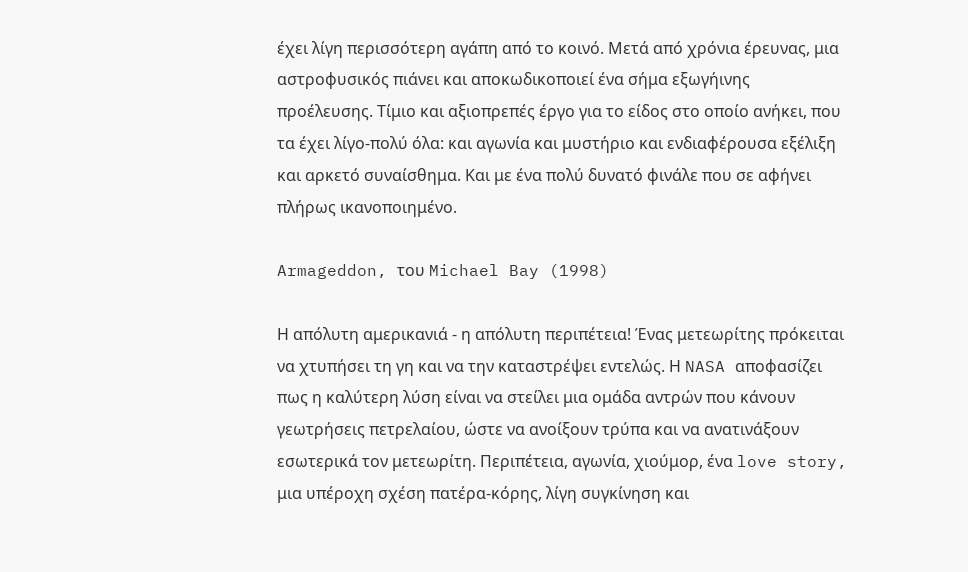έχει λίγη περισσότερη αγάπη από το κοινό. Μετά από χρόνια έρευνας, μια αστροφυσικός πιάνει και αποκωδικοποιεί ένα σήμα εξωγήινης προέλευσης. Τίμιο και αξιοπρεπές έργο για το είδος στο οποίο ανήκει, που τα έχει λίγο-πολύ όλα: και αγωνία και μυστήριο και ενδιαφέρουσα εξέλιξη και αρκετό συναίσθημα. Και με ένα πολύ δυνατό φινάλε που σε αφήνει πλήρως ικανοποιημένο.

Armageddon, του Michael Bay (1998)

Η απόλυτη αμερικανιά - η απόλυτη περιπέτεια! Ένας μετεωρίτης πρόκειται να χτυπήσει τη γη και να την καταστρέψει εντελώς. Η NASA αποφασίζει πως η καλύτερη λύση είναι να στείλει μια ομάδα αντρών που κάνουν γεωτρήσεις πετρελαίου, ώστε να ανοίξουν τρύπα και να ανατινάξουν εσωτερικά τον μετεωρίτη. Περιπέτεια, αγωνία, χιούμορ, ένα love story, μια υπέροχη σχέση πατέρα-κόρης, λίγη συγκίνηση και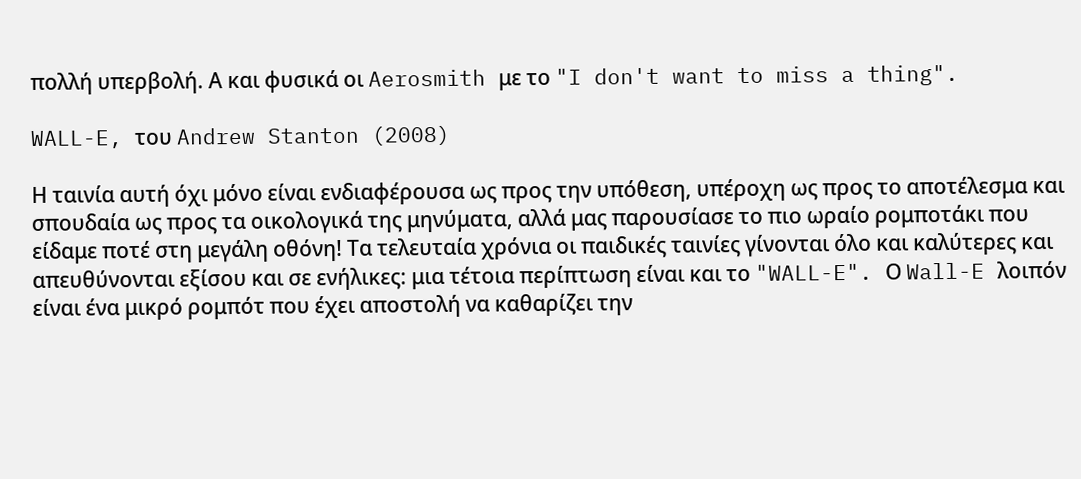πολλή υπερβολή. Α και φυσικά οι Aerosmith με το "I don't want to miss a thing".

WALL-E, του Andrew Stanton (2008)

Η ταινία αυτή όχι μόνο είναι ενδιαφέρουσα ως προς την υπόθεση, υπέροχη ως προς το αποτέλεσμα και σπουδαία ως προς τα οικολογικά της μηνύματα, αλλά μας παρουσίασε το πιο ωραίο ρομποτάκι που είδαμε ποτέ στη μεγάλη οθόνη! Τα τελευταία χρόνια οι παιδικές ταινίες γίνονται όλο και καλύτερες και απευθύνονται εξίσου και σε ενήλικες: μια τέτοια περίπτωση είναι και το "WALL-E". Ο Wall-E λοιπόν είναι ένα μικρό ρομπότ που έχει αποστολή να καθαρίζει την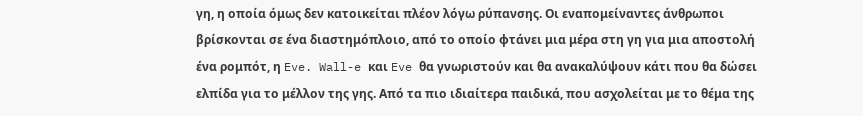γη, η οποία όμως δεν κατοικείται πλέον λόγω ρύπανσης. Οι εναπομείναντες άνθρωποι βρίσκονται σε ένα διαστημόπλοιο, από το οποίο φτάνει μια μέρα στη γη για μια αποστολή ένα ρομπότ, η Eve. Wall-e και Eve θα γνωριστούν και θα ανακαλύψουν κάτι που θα δώσει ελπίδα για το μέλλον της γης. Από τα πιο ιδιαίτερα παιδικά, που ασχολείται με το θέμα της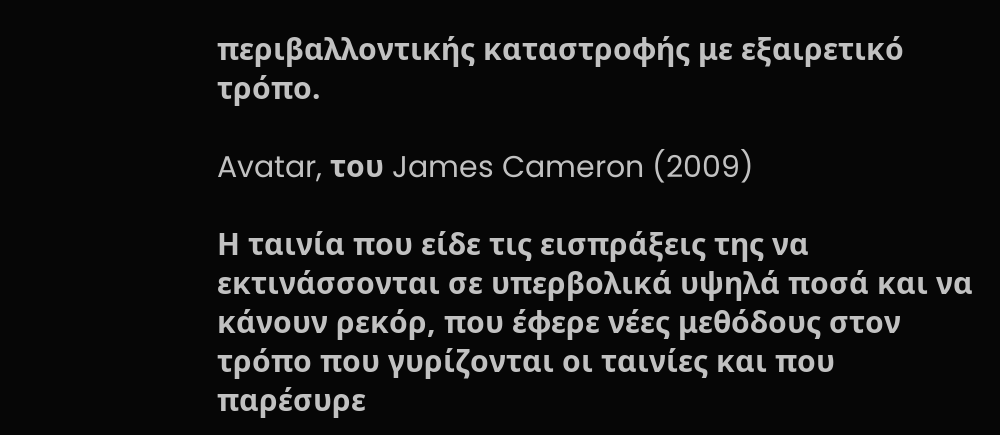περιβαλλοντικής καταστροφής με εξαιρετικό τρόπο.

Avatar, του James Cameron (2009)

Η ταινία που είδε τις εισπράξεις της να εκτινάσσονται σε υπερβολικά υψηλά ποσά και να κάνουν ρεκόρ, που έφερε νέες μεθόδους στον τρόπο που γυρίζονται οι ταινίες και που παρέσυρε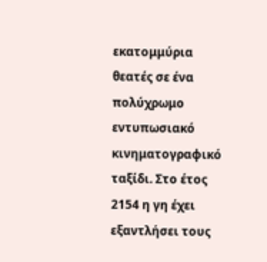εκατομμύρια θεατές σε ένα πολύχρωμο εντυπωσιακό κινηματογραφικό ταξίδι. Στο έτος 2154 η γη έχει εξαντλήσει τους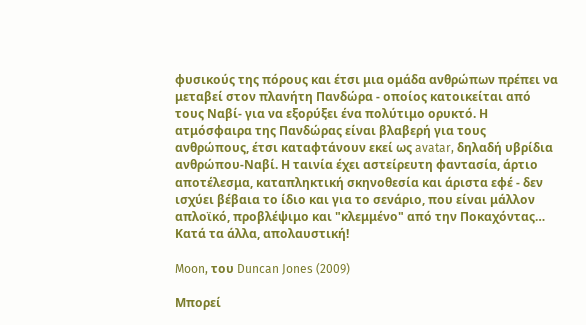φυσικούς της πόρους και έτσι μια ομάδα ανθρώπων πρέπει να μεταβεί στον πλανήτη Πανδώρα - οποίος κατοικείται από τους Ναβί- για να εξορύξει ένα πολύτιμο ορυκτό. Η ατμόσφαιρα της Πανδώρας είναι βλαβερή για τους ανθρώπους, έτσι καταφτάνουν εκεί ως avatar, δηλαδή υβρίδια ανθρώπου-Ναβί. Η ταινία έχει αστείρευτη φαντασία, άρτιο αποτέλεσμα, καταπληκτική σκηνοθεσία και άριστα εφέ - δεν ισχύει βέβαια το ίδιο και για το σενάριο, που είναι μάλλον απλοϊκό, προβλέψιμο και "κλεμμένο" από την Ποκαχόντας… Κατά τα άλλα, απολαυστική!

Moon, του Duncan Jones (2009)

Μπορεί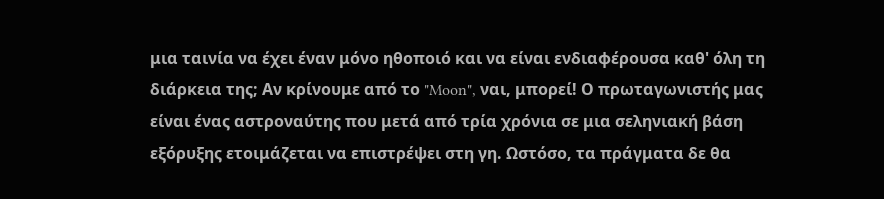μια ταινία να έχει έναν μόνο ηθοποιό και να είναι ενδιαφέρουσα καθ' όλη τη διάρκεια της; Αν κρίνουμε από το "Moon", ναι, μπορεί! Ο πρωταγωνιστής μας είναι ένας αστροναύτης που μετά από τρία χρόνια σε μια σεληνιακή βάση εξόρυξης ετοιμάζεται να επιστρέψει στη γη. Ωστόσο, τα πράγματα δε θα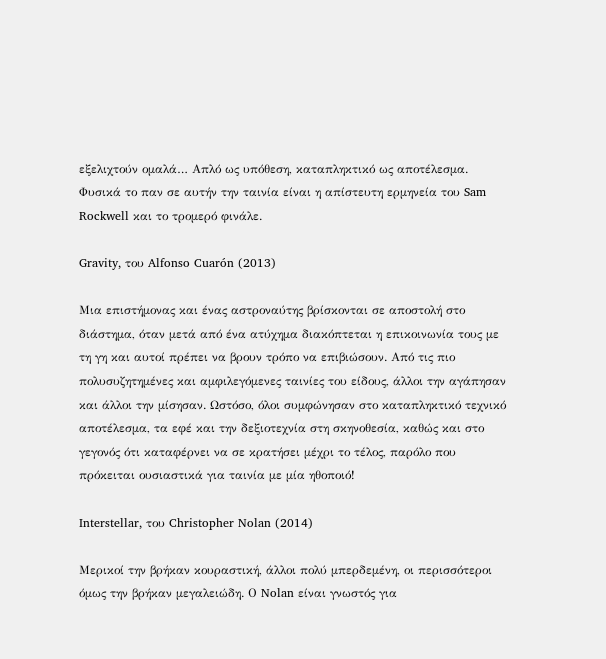εξελιχτούν ομαλά… Απλό ως υπόθεση, καταπληκτικό ως αποτέλεσμα. Φυσικά το παν σε αυτήν την ταινία είναι η απίστευτη ερμηνεία του Sam Rockwell και το τρομερό φινάλε.

Gravity, του Alfonso Cuarón (2013)

Μια επιστήμονας και ένας αστροναύτης βρίσκονται σε αποστολή στο διάστημα, όταν μετά από ένα ατύχημα διακόπτεται η επικοινωνία τους με τη γη και αυτοί πρέπει να βρουν τρόπο να επιβιώσουν. Από τις πιο πολυσυζητημένες και αμφιλεγόμενες ταινίες του είδους, άλλοι την αγάπησαν και άλλοι την μίσησαν. Ωστόσο, όλοι συμφώνησαν στο καταπληκτικό τεχνικό αποτέλεσμα, τα εφέ και την δεξιοτεχνία στη σκηνοθεσία, καθώς και στο γεγονός ότι καταφέρνει να σε κρατήσει μέχρι το τέλος, παρόλο που πρόκειται ουσιαστικά για ταινία με μία ηθοποιό!

Interstellar, του Christopher Nolan (2014)

Μερικοί την βρήκαν κουραστική, άλλοι πολύ μπερδεμένη, οι περισσότεροι όμως την βρήκαν μεγαλειώδη. Ο Nolan είναι γνωστός για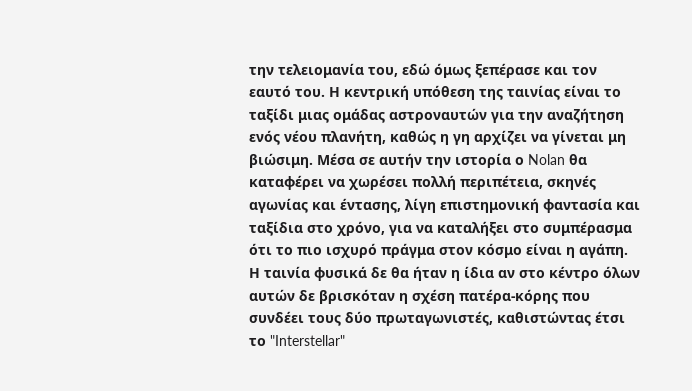την τελειομανία του, εδώ όμως ξεπέρασε και τον εαυτό του. Η κεντρική υπόθεση της ταινίας είναι το ταξίδι μιας ομάδας αστροναυτών για την αναζήτηση ενός νέου πλανήτη, καθώς η γη αρχίζει να γίνεται μη βιώσιμη. Μέσα σε αυτήν την ιστορία ο Nolan θα καταφέρει να χωρέσει πολλή περιπέτεια, σκηνές αγωνίας και έντασης, λίγη επιστημονική φαντασία και ταξίδια στο χρόνο, για να καταλήξει στο συμπέρασμα ότι το πιο ισχυρό πράγμα στον κόσμο είναι η αγάπη. Η ταινία φυσικά δε θα ήταν η ίδια αν στο κέντρο όλων αυτών δε βρισκόταν η σχέση πατέρα-κόρης που συνδέει τους δύο πρωταγωνιστές, καθιστώντας έτσι το "Interstellar"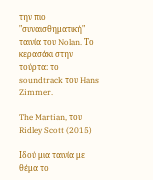την πιο "συναισθηματική" ταινία του Nolan. Το κερασάκι στην τούρτα: το soundtrack του Hans Zimmer.

The Martian, του Ridley Scott (2015)

Ιδού μια ταινία με θέμα το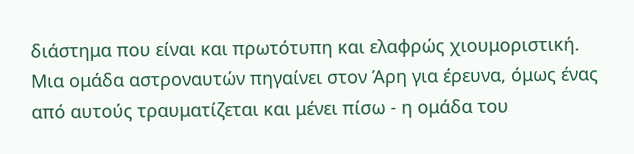διάστημα που είναι και πρωτότυπη και ελαφρώς χιουμοριστική. Μια ομάδα αστροναυτών πηγαίνει στον Άρη για έρευνα, όμως ένας από αυτούς τραυματίζεται και μένει πίσω - η ομάδα του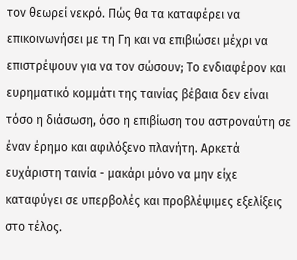τον θεωρεί νεκρό. Πώς θα τα καταφέρει να επικοινωνήσει με τη Γη και να επιβιώσει μέχρι να επιστρέψουν για να τον σώσουν; Το ενδιαφέρον και ευρηματικό κομμάτι της ταινίας βέβαια δεν είναι τόσο η διάσωση, όσο η επιβίωση του αστροναύτη σε έναν έρημο και αφιλόξενο πλανήτη. Αρκετά ευχάριστη ταινία - μακάρι μόνο να μην είχε καταφύγει σε υπερβολές και προβλέψιμες εξελίξεις στο τέλος.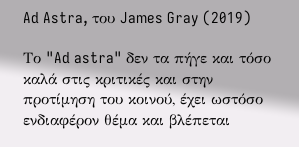Ad Astra, του James Gray (2019)

Το "Ad astra" δεν τα πήγε και τόσο καλά στις κριτικές και στην προτίμηση του κοινού, έχει ωστόσο ενδιαφέρον θέμα και βλέπεται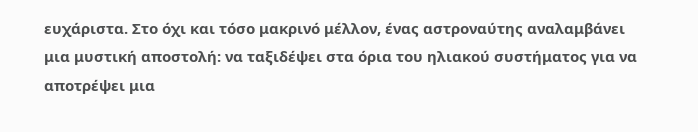ευχάριστα. Στο όχι και τόσο μακρινό μέλλον, ένας αστροναύτης αναλαμβάνει μια μυστική αποστολή: να ταξιδέψει στα όρια του ηλιακού συστήματος για να αποτρέψει μια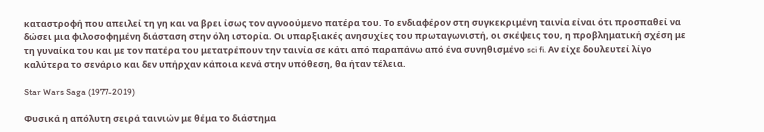καταστροφή που απειλεί τη γη και να βρει ίσως τον αγνοούμενο πατέρα του. Το ενδιαφέρον στη συγκεκριμένη ταινία είναι ότι προσπαθεί να δώσει μια φιλοσοφημένη διάσταση στην όλη ιστορία. Οι υπαρξιακές ανησυχίες του πρωταγωνιστή, οι σκέψεις του, η προβληματική σχέση με τη γυναίκα του και με τον πατέρα του μετατρέπουν την ταινία σε κάτι από παραπάνω από ένα συνηθισμένο sci fi. Αν είχε δουλευτεί λίγο καλύτερα το σενάριο και δεν υπήρχαν κάποια κενά στην υπόθεση, θα ήταν τέλεια.

Star Wars Saga (1977-2019)

Φυσικά η απόλυτη σειρά ταινιών με θέμα το διάστημα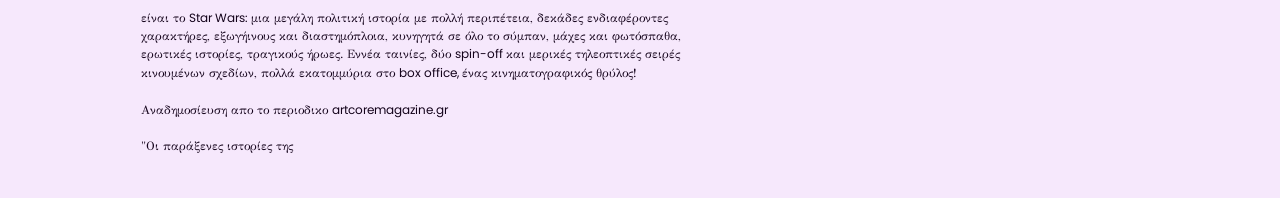είναι το Star Wars: μια μεγάλη πολιτική ιστορία με πολλή περιπέτεια, δεκάδες ενδιαφέροντες χαρακτήρες, εξωγήινους και διαστημόπλοια, κυνηγητά σε όλο το σύμπαν, μάχες και φωτόσπαθα, ερωτικές ιστορίες, τραγικούς ήρωες. Εννέα ταινίες, δύο spin-off και μερικές τηλεοπτικές σειρές κινουμένων σχεδίων, πολλά εκατομμύρια στο box office, ένας κινηματογραφικός θρύλος!

Αναδημοσίευση απο το περιοδικο artcoremagazine.gr

"Οι παράξενες ιστορίες της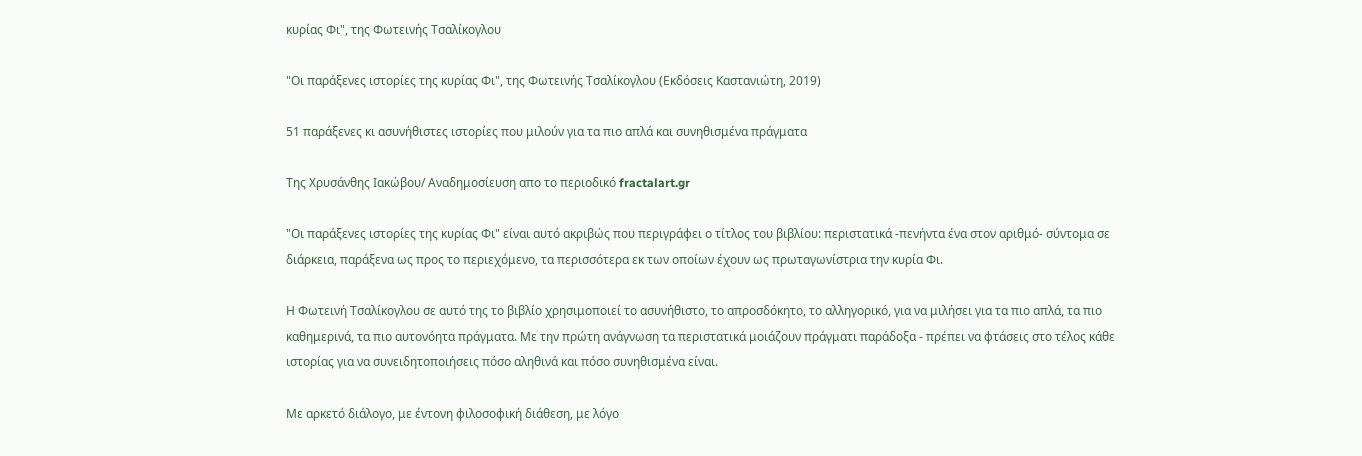κυρίας Φι", της Φωτεινής Τσαλίκογλου

"Οι παράξενες ιστορίες της κυρίας Φι", της Φωτεινής Τσαλίκογλου (Εκδόσεις Καστανιώτη, 2019)

51 παράξενες κι ασυνήθιστες ιστορίες που μιλούν για τα πιο απλά και συνηθισμένα πράγματα

Της Χρυσάνθης Ιακώβου/ Αναδημοσίευση απο το περιοδικό fractalart.gr

"Οι παράξενες ιστορίες της κυρίας Φι" είναι αυτό ακριβώς που περιγράφει ο τίτλος του βιβλίου: περιστατικά -πενήντα ένα στον αριθμό- σύντομα σε διάρκεια, παράξενα ως προς το περιεχόμενο, τα περισσότερα εκ των οποίων έχουν ως πρωταγωνίστρια την κυρία Φι.

Η Φωτεινή Τσαλίκογλου σε αυτό της το βιβλίο χρησιμοποιεί το ασυνήθιστο, το απροσδόκητο, το αλληγορικό, για να μιλήσει για τα πιο απλά, τα πιο καθημερινά, τα πιο αυτονόητα πράγματα. Με την πρώτη ανάγνωση τα περιστατικά μοιάζουν πράγματι παράδοξα - πρέπει να φτάσεις στο τέλος κάθε ιστορίας για να συνειδητοποιήσεις πόσο αληθινά και πόσο συνηθισμένα είναι.

Με αρκετό διάλογο, με έντονη φιλοσοφική διάθεση, με λόγο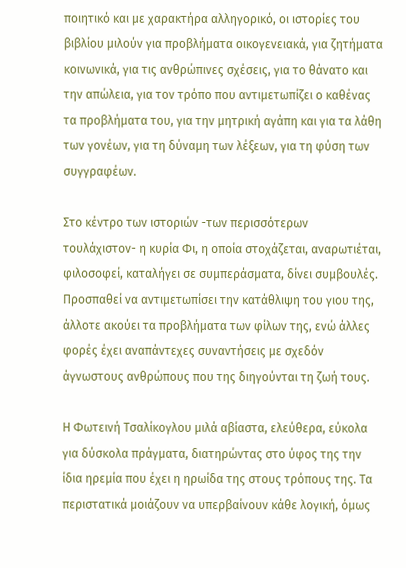ποιητικό και με χαρακτήρα αλληγορικό, οι ιστορίες του βιβλίου μιλούν για προβλήματα οικογενειακά, για ζητήματα κοινωνικά, για τις ανθρώπινες σχέσεις, για το θάνατο και την απώλεια, για τον τρόπο που αντιμετωπίζει ο καθένας τα προβλήματα του, για την μητρική αγάπη και για τα λάθη των γονέων, για τη δύναμη των λέξεων, για τη φύση των συγγραφέων.

Στο κέντρο των ιστοριών -των περισσότερων τουλάχιστον- η κυρία Φι, η οποία στοχάζεται, αναρωτιέται, φιλοσοφεί, καταλήγει σε συμπεράσματα, δίνει συμβουλές. Προσπαθεί να αντιμετωπίσει την κατάθλιψη του γιου της, άλλοτε ακούει τα προβλήματα των φίλων της, ενώ άλλες φορές έχει αναπάντεχες συναντήσεις με σχεδόν άγνωστους ανθρώπους που της διηγούνται τη ζωή τους.

Η Φωτεινή Τσαλίκογλου μιλά αβίαστα, ελεύθερα, εύκολα για δύσκολα πράγματα, διατηρώντας στο ύφος της την ίδια ηρεμία που έχει η ηρωίδα της στους τρόπους της. Τα περιστατικά μοιάζουν να υπερβαίνουν κάθε λογική, όμως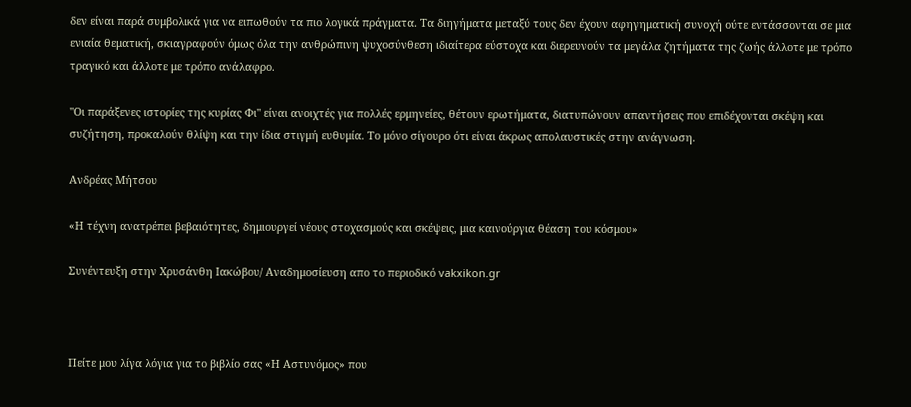δεν είναι παρά συμβολικά για να ειπωθούν τα πιο λογικά πράγματα. Τα διηγήματα μεταξύ τους δεν έχουν αφηγηματική συνοχή ούτε εντάσσονται σε μια ενιαία θεματική, σκιαγραφούν όμως όλα την ανθρώπινη ψυχοσύνθεση ιδιαίτερα εύστοχα και διερευνούν τα μεγάλα ζητήματα της ζωής άλλοτε με τρόπο τραγικό και άλλοτε με τρόπο ανάλαφρο.

"Οι παράξενες ιστορίες της κυρίας Φι" είναι ανοιχτές για πολλές ερμηνείες, θέτουν ερωτήματα, διατυπώνουν απαντήσεις που επιδέχονται σκέψη και συζήτηση, προκαλούν θλίψη και την ίδια στιγμή ευθυμία. Το μόνο σίγουρο ότι είναι άκρως απολαυστικές στην ανάγνωση.

Ανδρέας Μήτσου

«Η τέχνη ανατρέπει βεβαιότητες, δημιουργεί νέους στοχασμούς και σκέψεις, μια καινούργια θέαση του κόσμου»

Συνέντευξη στην Χρυσάνθη Ιακώβου/ Αναδημοσίευση απο το περιοδικό vakxikon.gr



Πείτε μου λίγα λόγια για το βιβλίο σας «Η Αστυνόμος» που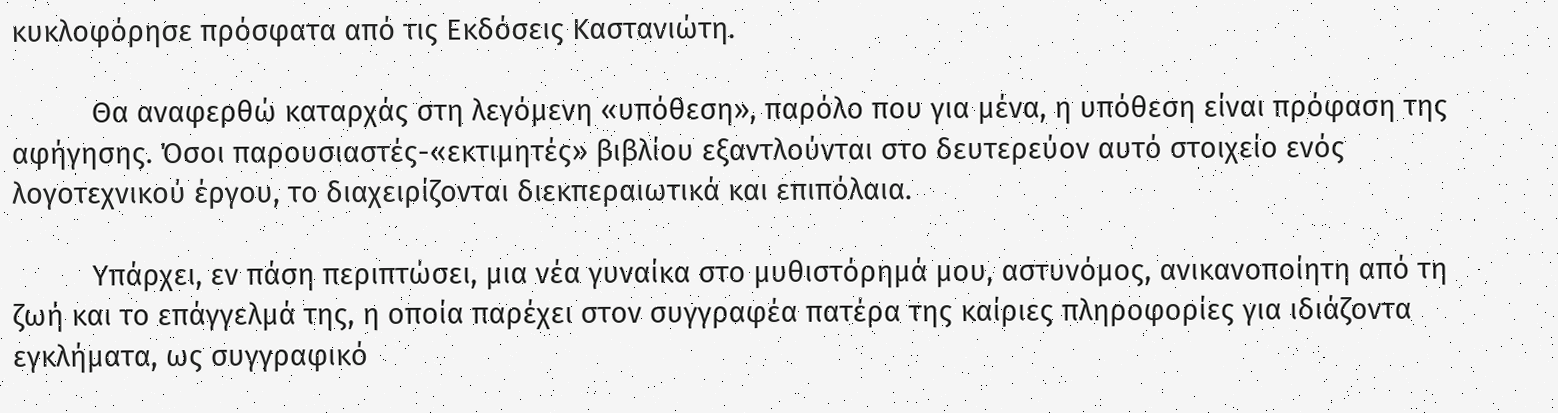κυκλοφόρησε πρόσφατα από τις Εκδόσεις Καστανιώτη.

          Θα αναφερθώ καταρχάς στη λεγόμενη «υπόθεση», παρόλο που για μένα, η υπόθεση είναι πρόφαση της αφήγησης. Όσοι παρουσιαστές-«εκτιμητές» βιβλίου εξαντλούνται στο δευτερεύον αυτό στοιχείο ενός λογοτεχνικού έργου, το διαχειρίζονται διεκπεραιωτικά και επιπόλαια.

          Υπάρχει, εν πάση περιπτώσει, μια νέα γυναίκα στο μυθιστόρημά μου, αστυνόμος, ανικανοποίητη από τη ζωή και το επάγγελμά της, η οποία παρέχει στον συγγραφέα πατέρα της καίριες πληροφορίες για ιδιάζοντα εγκλήματα, ως συγγραφικό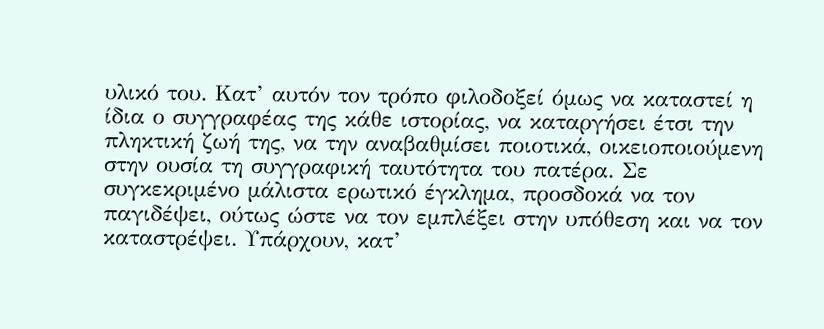υλικό του. Κατ’ αυτόν τον τρόπο φιλοδοξεί όμως να καταστεί η ίδια ο συγγραφέας της κάθε ιστορίας, να καταργήσει έτσι την πληκτική ζωή της, να την αναβαθμίσει ποιοτικά, οικειοποιούμενη στην ουσία τη συγγραφική ταυτότητα του πατέρα. Σε συγκεκριμένο μάλιστα ερωτικό έγκλημα, προσδοκά να τον παγιδέψει, ούτως ώστε να τον εμπλέξει στην υπόθεση και να τον καταστρέψει. Υπάρχουν, κατ’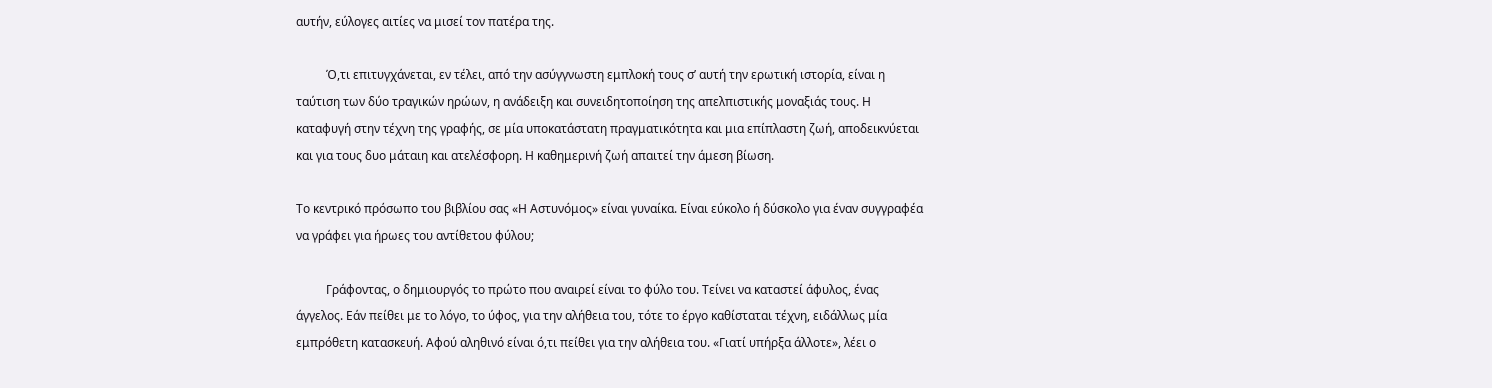αυτήν, εύλογες αιτίες να μισεί τον πατέρα της.

          Ό,τι επιτυγχάνεται, εν τέλει, από την ασύγγνωστη εμπλοκή τους σ’ αυτή την ερωτική ιστορία, είναι η ταύτιση των δύο τραγικών ηρώων, η ανάδειξη και συνειδητοποίηση της απελπιστικής μοναξιάς τους. Η καταφυγή στην τέχνη της γραφής, σε μία υποκατάστατη πραγματικότητα και μια επίπλαστη ζωή, αποδεικνύεται και για τους δυο μάταιη και ατελέσφορη. Η καθημερινή ζωή απαιτεί την άμεση βίωση.

Το κεντρικό πρόσωπο του βιβλίου σας «Η Αστυνόμος» είναι γυναίκα. Είναι εύκολο ή δύσκολο για έναν συγγραφέα να γράφει για ήρωες του αντίθετου φύλου;

          Γράφοντας, ο δημιουργός το πρώτο που αναιρεί είναι το φύλο του. Τείνει να καταστεί άφυλος, ένας άγγελος. Εάν πείθει με το λόγο, το ύφος, για την αλήθεια του, τότε το έργο καθίσταται τέχνη, ειδάλλως μία εμπρόθετη κατασκευή. Αφού αληθινό είναι ό,τι πείθει για την αλήθεια του. «Γιατί υπήρξα άλλοτε», λέει ο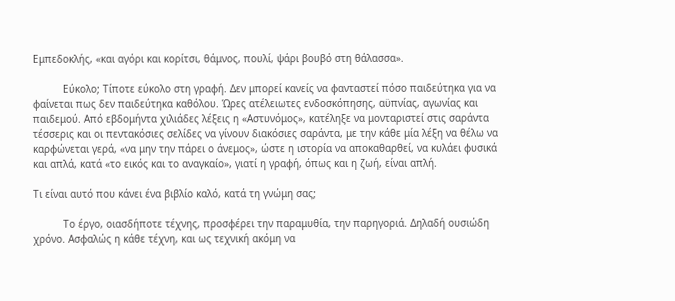Εμπεδοκλής, «και αγόρι και κορίτσι, θάμνος, πουλί, ψάρι βουβό στη θάλασσα».

          Εύκολο; Τίποτε εύκολο στη γραφή. Δεν μπορεί κανείς να φανταστεί πόσο παιδεύτηκα για να φαίνεται πως δεν παιδεύτηκα καθόλου. Ώρες ατέλειωτες ενδοσκόπησης, αϋπνίας, αγωνίας και παιδεμού. Από εβδομήντα χιλιάδες λέξεις η «Αστυνόμος», κατέληξε να μονταριστεί στις σαράντα τέσσερις και οι πεντακόσιες σελίδες να γίνουν διακόσιες σαράντα, με την κάθε μία λέξη να θέλω να καρφώνεται γερά, «να μην την πάρει ο άνεμος», ώστε η ιστορία να αποκαθαρθεί, να κυλάει φυσικά και απλά, κατά «το εικός και το αναγκαίο», γιατί η γραφή, όπως και η ζωή, είναι απλή.

Τι είναι αυτό που κάνει ένα βιβλίο καλό, κατά τη γνώμη σας;

          Το έργο, οιασδήποτε τέχνης, προσφέρει την παραμυθία, την παρηγοριά. Δηλαδή ουσιώδη χρόνο. Ασφαλώς η κάθε τέχνη, και ως τεχνική ακόμη να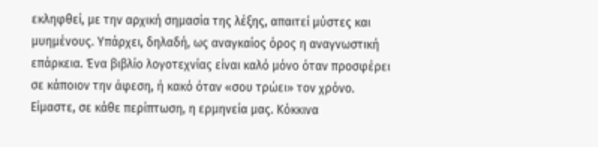εκληφθεί, με την αρχική σημασία της λέξης, απαιτεί μύστες και μυημένους. Υπάρχει, δηλαδή, ως αναγκαίος όρος η αναγνωστική επάρκεια. Ένα βιβλίο λογοτεχνίας είναι καλό μόνο όταν προσφέρει σε κάποιον την άφεση, ή κακό όταν «σου τρώει» τον χρόνο. Είμαστε, σε κάθε περίπτωση, η ερμηνεία μας. Κόκκινα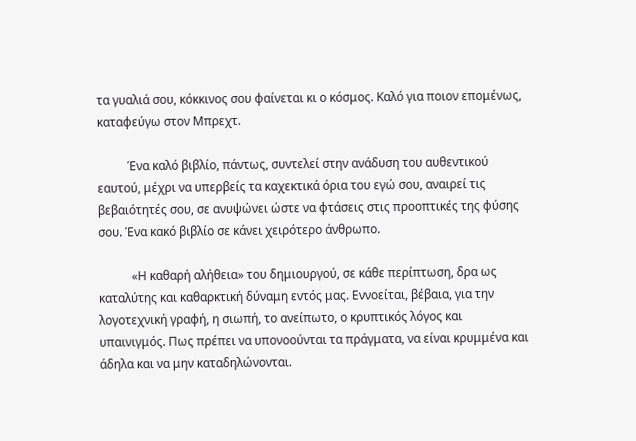τα γυαλιά σου, κόκκινος σου φαίνεται κι ο κόσμος. Καλό για ποιον επομένως, καταφεύγω στον Μπρεχτ.

          Ένα καλό βιβλίο, πάντως, συντελεί στην ανάδυση του αυθεντικού εαυτού, μέχρι να υπερβείς τα καχεκτικά όρια του εγώ σου, αναιρεί τις βεβαιότητές σου, σε ανυψώνει ώστε να φτάσεις στις προοπτικές της φύσης σου. Ένα κακό βιβλίο σε κάνει χειρότερο άνθρωπο.

           «Η καθαρή αλήθεια» του δημιουργού, σε κάθε περίπτωση, δρα ως καταλύτης και καθαρκτική δύναμη εντός μας. Εννοείται, βέβαια, για την λογοτεχνική γραφή, η σιωπή, το ανείπωτο, ο κρυπτικός λόγος και υπαινιγμός. Πως πρέπει να υπονοούνται τα πράγματα, να είναι κρυμμένα και άδηλα και να μην καταδηλώνονται.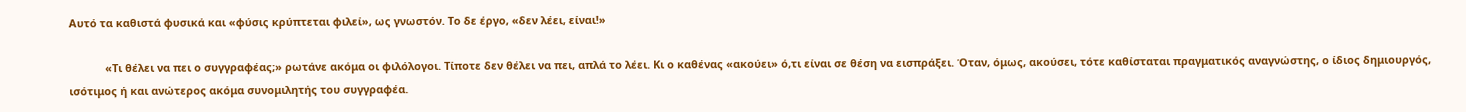Αυτό τα καθιστά φυσικά και «φύσις κρύπτεται φιλεί», ως γνωστόν. Το δε έργο, «δεν λέει, είναι!»

            «Τι θέλει να πει ο συγγραφέας;» ρωτάνε ακόμα οι φιλόλογοι. Τίποτε δεν θέλει να πει, απλά το λέει. Κι ο καθένας «ακούει» ό,τι είναι σε θέση να εισπράξει. Όταν, όμως, ακούσει, τότε καθίσταται πραγματικός αναγνώστης, ο ίδιος δημιουργός, ισότιμος ή και ανώτερος ακόμα συνομιλητής του συγγραφέα.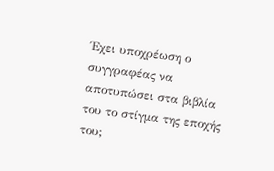Έχει υποχρέωση ο συγγραφέας να αποτυπώσει στα βιβλία του το στίγμα της εποχής του;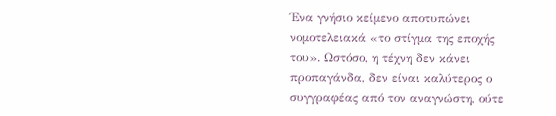Ένα γνήσιο κείμενο αποτυπώνει νομοτελειακά «το στίγμα της εποχής του». Ωστόσο, η τέχνη δεν κάνει προπαγάνδα, δεν είναι καλύτερος ο συγγραφέας από τον αναγνώστη, ούτε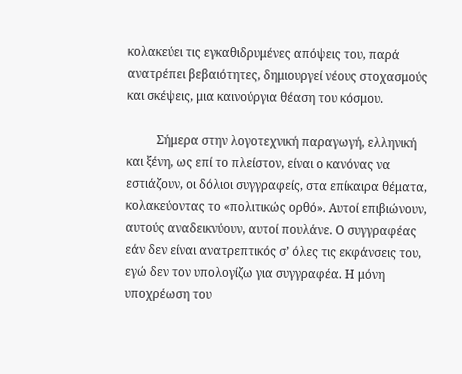κολακεύει τις εγκαθιδρυμένες απόψεις του, παρά ανατρέπει βεβαιότητες, δημιουργεί νέους στοχασμούς και σκέψεις, μια καινούργια θέαση του κόσμου.

          Σήμερα στην λογοτεχνική παραγωγή, ελληνική και ξένη, ως επί το πλείστον, είναι ο κανόνας να εστιάζουν, οι δόλιοι συγγραφείς, στα επίκαιρα θέματα, κολακεύοντας το «πολιτικώς ορθό». Αυτοί επιβιώνουν, αυτούς αναδεικνύουν, αυτοί πουλάνε. Ο συγγραφέας εάν δεν είναι ανατρεπτικός σ’ όλες τις εκφάνσεις του, εγώ δεν τον υπολογίζω για συγγραφέα. Η μόνη υποχρέωση του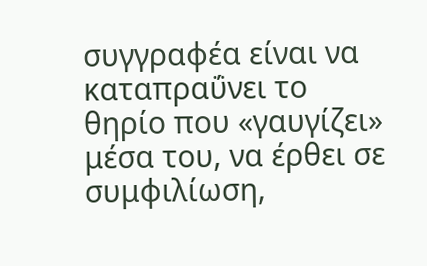συγγραφέα είναι να καταπραΰνει το θηρίο που «γαυγίζει» μέσα του, να έρθει σε συμφιλίωση,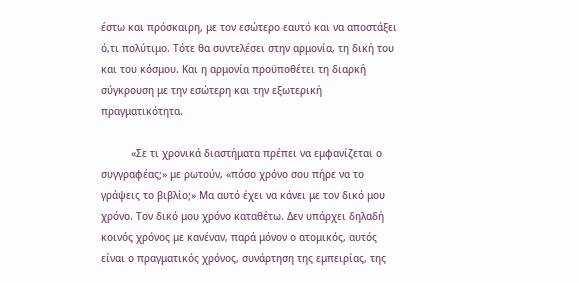έστω και πρόσκαιρη, με τον εσώτερο εαυτό και να αποστάξει ό,τι πολύτιμο. Τότε θα συντελέσει στην αρμονία, τη δική του και του κόσμου. Και η αρμονία προϋποθέτει τη διαρκή σύγκρουση με την εσώτερη και την εξωτερική πραγματικότητα.

          «Σε τι χρονικά διαστήματα πρέπει να εμφανίζεται ο συγγραφέας;» με ρωτούν, «πόσο χρόνο σου πήρε να το γράψεις το βιβλίο;» Μα αυτό έχει να κάνει με τον δικό μου χρόνο. Τον δικό μου χρόνο καταθέτω. Δεν υπάρχει δηλαδή κοινός χρόνος με κανέναν, παρά μόνον ο ατομικός, αυτός είναι ο πραγματικός χρόνος, συνάρτηση της εμπειρίας, της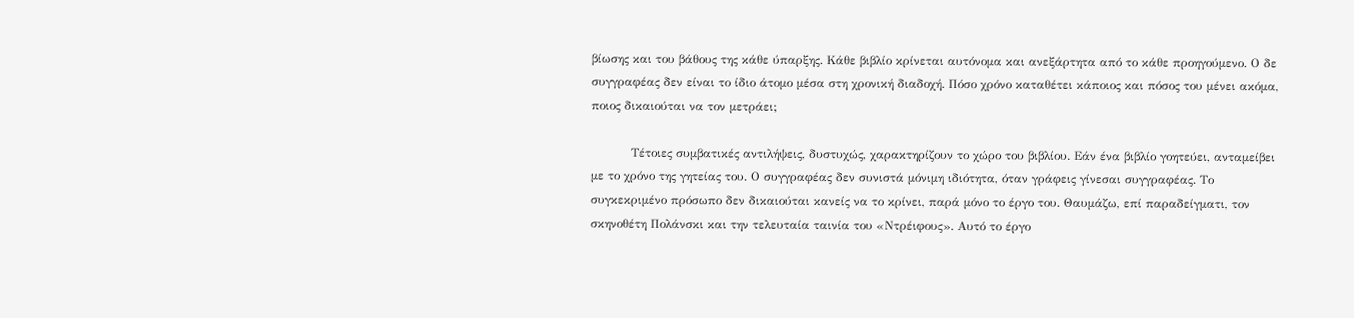βίωσης και του βάθους της κάθε ύπαρξης. Κάθε βιβλίο κρίνεται αυτόνομα και ανεξάρτητα από το κάθε προηγούμενο. Ο δε συγγραφέας δεν είναι το ίδιο άτομο μέσα στη χρονική διαδοχή. Πόσο χρόνο καταθέτει κάποιος και πόσος του μένει ακόμα, ποιος δικαιούται να τον μετράει;

          Τέτοιες συμβατικές αντιλήψεις, δυστυχώς, χαρακτηρίζουν το χώρο του βιβλίου. Εάν ένα βιβλίο γοητεύει, ανταμείβει με το χρόνο της γητείας του. Ο συγγραφέας δεν συνιστά μόνιμη ιδιότητα, όταν γράφεις γίνεσαι συγγραφέας. Το συγκεκριμένο πρόσωπο δεν δικαιούται κανείς να το κρίνει, παρά μόνο το έργο του. Θαυμάζω, επί παραδείγματι, τον σκηνοθέτη Πολάνσκι και την τελευταία ταινία του «Ντρέιφους». Αυτό το έργο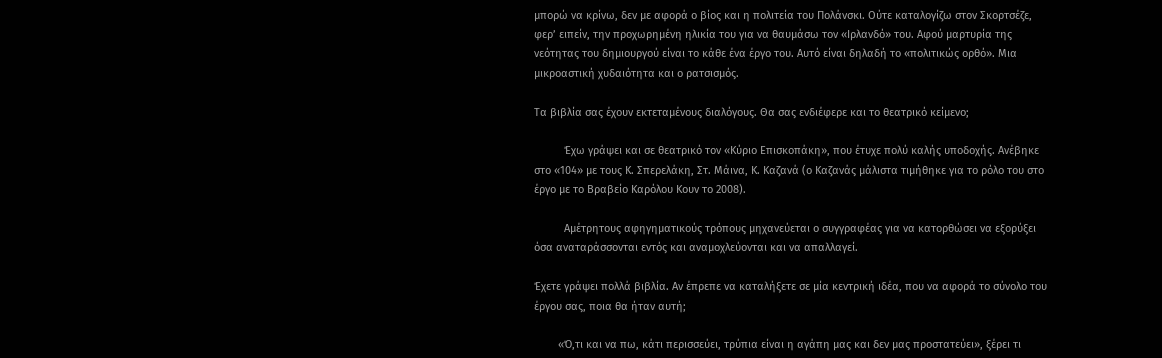μπορώ να κρίνω, δεν με αφορά ο βίος και η πολιτεία του Πολάνσκι. Ούτε καταλογίζω στον Σκορτσέζε, φερ’ ειπείν, την προχωρημένη ηλικία του για να θαυμάσω τον «Ιρλανδό» του. Αφού μαρτυρία της νεότητας του δημιουργού είναι το κάθε ένα έργο του. Αυτό είναι δηλαδή το «πολιτικώς ορθό». Μια μικροαστική χυδαιότητα και ο ρατσισμός.

Τα βιβλία σας έχουν εκτεταμένους διαλόγους. Θα σας ενδιέφερε και το θεατρικό κείμενο;

          Έχω γράψει και σε θεατρικό τον «Κύριο Επισκοπάκη», που έτυχε πολύ καλής υποδοχής. Ανέβηκε στο «104» με τους Κ. Σπερελάκη, Στ. Μάινα, Κ. Καζανά (ο Καζανάς μάλιστα τιμήθηκε για το ρόλο του στο έργο με το Βραβείο Καρόλου Κουν το 2008).

          Αμέτρητους αφηγηματικούς τρόπους μηχανεύεται ο συγγραφέας για να κατορθώσει να εξορύξει όσα αναταράσσονται εντός και αναμοχλεύονται και να απαλλαγεί.

Έχετε γράψει πολλά βιβλία. Αν έπρεπε να καταλήξετε σε μία κεντρική ιδέα, που να αφορά το σύνολο του έργου σας, ποια θα ήταν αυτή;

        «Ό,τι και να πω, κάτι περισσεύει, τρύπια είναι η αγάπη μας και δεν μας προστατεύει», ξέρει τι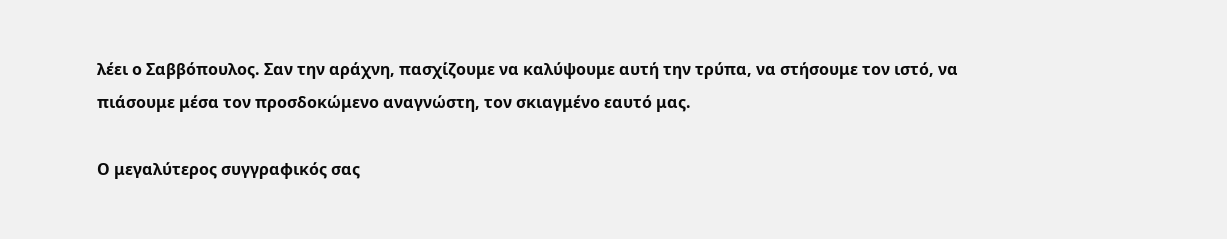λέει ο Σαββόπουλος. Σαν την αράχνη, πασχίζουμε να καλύψουμε αυτή την τρύπα, να στήσουμε τον ιστό, να πιάσουμε μέσα τον προσδοκώμενο αναγνώστη, τον σκιαγμένο εαυτό μας.

Ο μεγαλύτερος συγγραφικός σας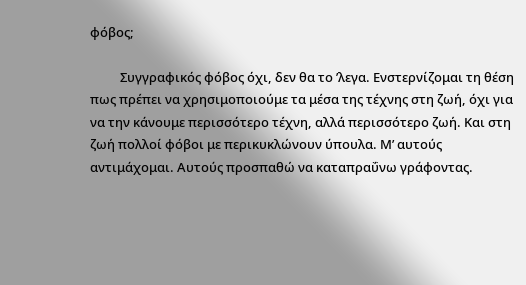φόβος;

          Συγγραφικός φόβος όχι, δεν θα το ’λεγα. Ενστερνίζομαι τη θέση πως πρέπει να χρησιμοποιούμε τα μέσα της τέχνης στη ζωή, όχι για να την κάνουμε περισσότερο τέχνη, αλλά περισσότερο ζωή. Και στη ζωή πολλοί φόβοι με περικυκλώνουν ύπουλα. Μ’ αυτούς αντιμάχομαι. Αυτούς προσπαθώ να καταπραΰνω γράφοντας.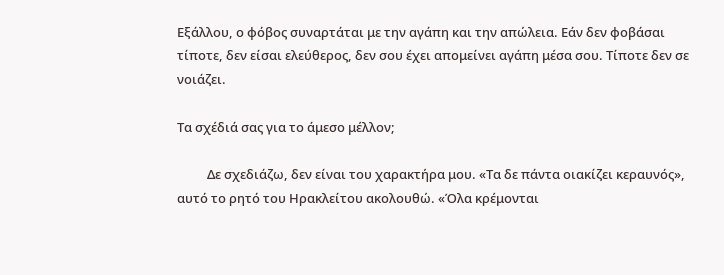Εξάλλου, ο φόβος συναρτάται με την αγάπη και την απώλεια. Εάν δεν φοβάσαι τίποτε, δεν είσαι ελεύθερος, δεν σου έχει απομείνει αγάπη μέσα σου. Τίποτε δεν σε νοιάζει.

Τα σχέδιά σας για το άμεσο μέλλον;

          Δε σχεδιάζω, δεν είναι του χαρακτήρα μου. «Τα δε πάντα οιακίζει κεραυνός», αυτό το ρητό του Ηρακλείτου ακολουθώ. «Όλα κρέμονται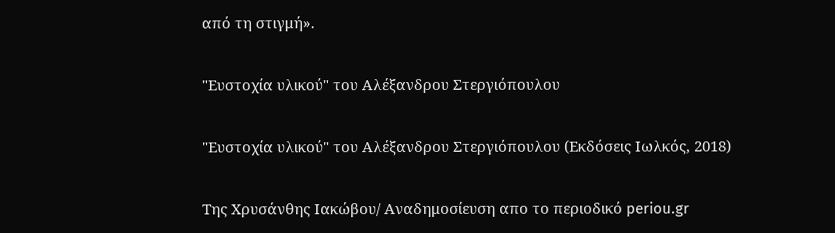από τη στιγμή».

"Ευστοχία υλικού" του Αλέξανδρου Στεργιόπουλου

"Ευστοχία υλικού" του Αλέξανδρου Στεργιόπουλου (Εκδόσεις Ιωλκός, 2018)

Της Χρυσάνθης Ιακώβου/ Αναδημοσίευση απο το περιοδικό periou.gr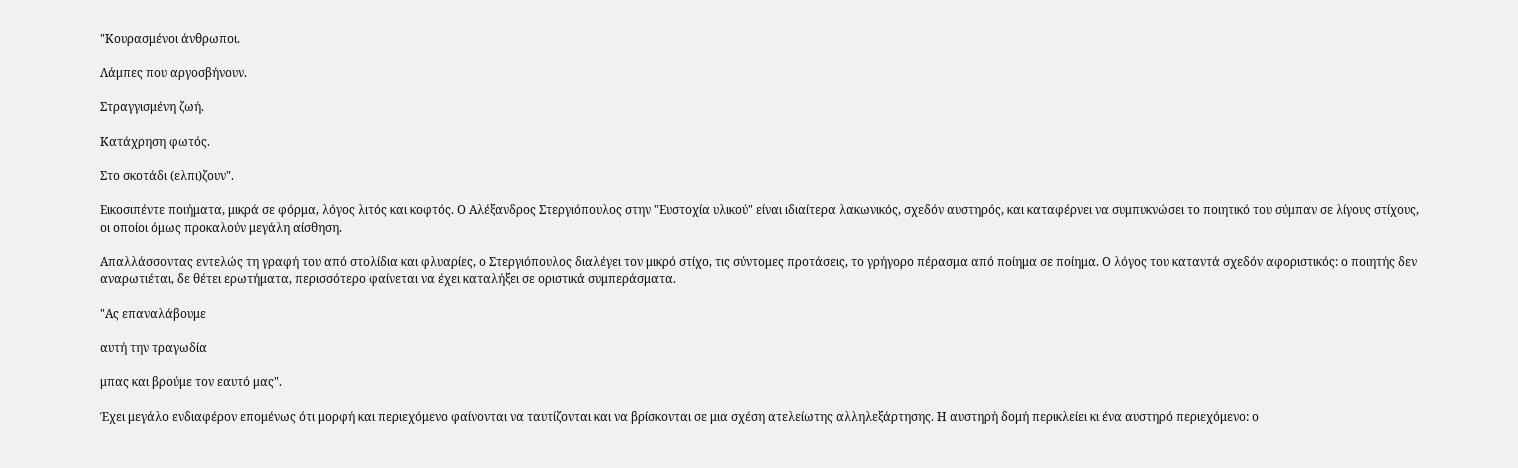"Κουρασμένοι άνθρωποι.

Λάμπες που αργοσβήνουν.

Στραγγισμένη ζωή.

Κατάχρηση φωτός.

Στο σκοτάδι (ελπι)ζουν".

Εικοσιπέντε ποιήματα, μικρά σε φόρμα, λόγος λιτός και κοφτός. Ο Αλέξανδρος Στεργιόπουλος στην "Ευστοχία υλικού" είναι ιδιαίτερα λακωνικός, σχεδόν αυστηρός, και καταφέρνει να συμπυκνώσει το ποιητικό του σύμπαν σε λίγους στίχους, οι οποίοι όμως προκαλούν μεγάλη αίσθηση.

Απαλλάσσοντας εντελώς τη γραφή του από στολίδια και φλυαρίες, ο Στεργιόπουλος διαλέγει τον μικρό στίχο, τις σύντομες προτάσεις, το γρήγορο πέρασμα από ποίημα σε ποίημα. Ο λόγος του καταντά σχεδόν αφοριστικός: ο ποιητής δεν αναρωτιέται, δε θέτει ερωτήματα, περισσότερο φαίνεται να έχει καταλήξει σε οριστικά συμπεράσματα.

"Ας επαναλάβουμε

αυτή την τραγωδία

μπας και βρούμε τον εαυτό μας".

Έχει μεγάλο ενδιαφέρον επομένως ότι μορφή και περιεχόμενο φαίνονται να ταυτίζονται και να βρίσκονται σε μια σχέση ατελείωτης αλληλεξάρτησης. Η αυστηρή δομή περικλείει κι ένα αυστηρό περιεχόμενο: ο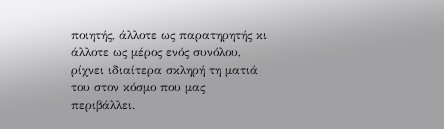ποιητής, άλλοτε ως παρατηρητής κι άλλοτε ως μέρος ενός συνόλου, ρίχνει ιδιαίτερα σκληρή τη ματιά του στον κόσμο που μας περιβάλλει.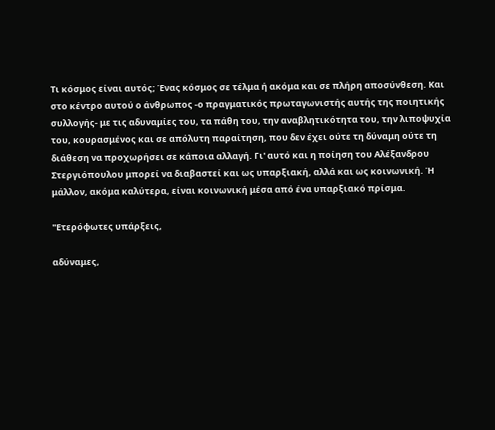Τι κόσμος είναι αυτός; Ένας κόσμος σε τέλμα ή ακόμα και σε πλήρη αποσύνθεση. Και στο κέντρο αυτού ο άνθρωπος -ο πραγματικός πρωταγωνιστής αυτής της ποιητικής συλλογής- με τις αδυναμίες του, τα πάθη του, την αναβλητικότητα του, την λιποψυχία του, κουρασμένος και σε απόλυτη παραίτηση, που δεν έχει ούτε τη δύναμη ούτε τη διάθεση να προχωρήσει σε κάποια αλλαγή. Γι' αυτό και η ποίηση του Αλέξανδρου Στεργιόπουλου μπορεί να διαβαστεί και ως υπαρξιακή, αλλά και ως κοινωνική. Ή μάλλον, ακόμα καλύτερα, είναι κοινωνική μέσα από ένα υπαρξιακό πρίσμα.

"Ετερόφωτες υπάρξεις,

αδύναμες,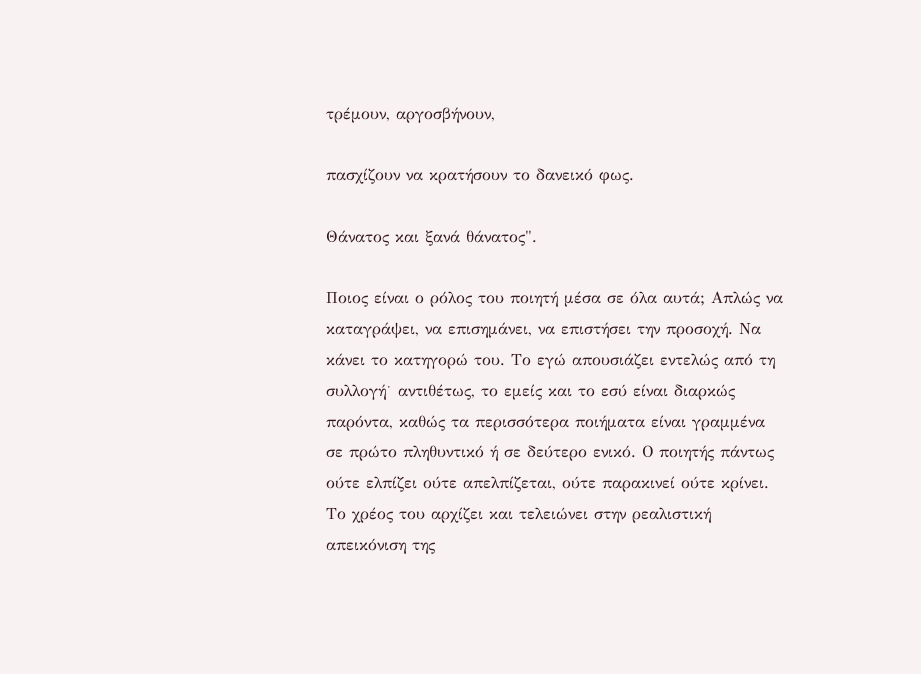τρέμουν, αργοσβήνουν,

πασχίζουν να κρατήσουν το δανεικό φως.

Θάνατος και ξανά θάνατος".

Ποιος είναι ο ρόλος του ποιητή μέσα σε όλα αυτά; Απλώς να καταγράψει, να επισημάνει, να επιστήσει την προσοχή. Να κάνει το κατηγορώ του. Το εγώ απουσιάζει εντελώς από τη συλλογή˙ αντιθέτως, το εμείς και το εσύ είναι διαρκώς παρόντα, καθώς τα περισσότερα ποιήματα είναι γραμμένα σε πρώτο πληθυντικό ή σε δεύτερο ενικό. Ο ποιητής πάντως ούτε ελπίζει ούτε απελπίζεται, ούτε παρακινεί ούτε κρίνει. Το χρέος του αρχίζει και τελειώνει στην ρεαλιστική απεικόνιση της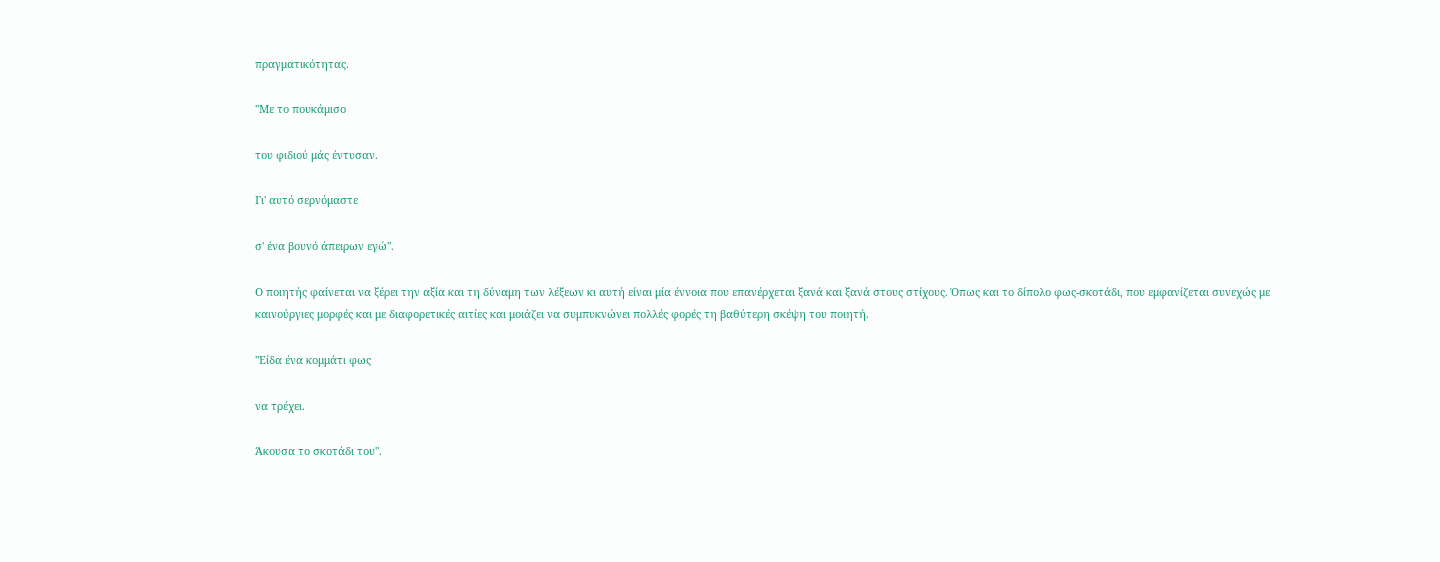πραγματικότητας.

"Με το πουκάμισο

του φιδιού μάς έντυσαν.

Γι' αυτό σερνόμαστε

σ' ένα βουνό άπειρων εγώ".

Ο ποιητής φαίνεται να ξέρει την αξία και τη δύναμη των λέξεων κι αυτή είναι μία έννοια που επανέρχεται ξανά και ξανά στους στίχους. Όπως και το δίπολο φως-σκοτάδι, που εμφανίζεται συνεχώς με καινούργιες μορφές και με διαφορετικές αιτίες και μοιάζει να συμπυκνώνει πολλές φορές τη βαθύτερη σκέψη του ποιητή.

"Είδα ένα κομμάτι φως

να τρέχει.

Άκουσα το σκοτάδι του".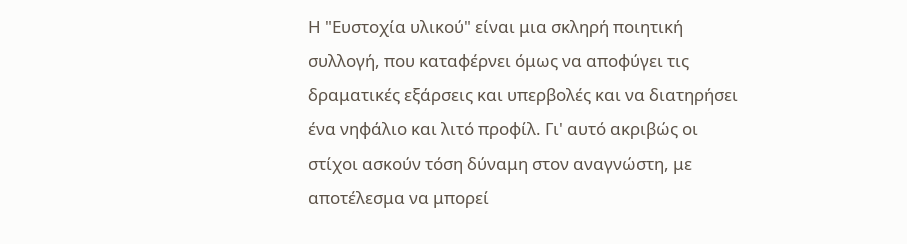Η "Ευστοχία υλικού" είναι μια σκληρή ποιητική συλλογή, που καταφέρνει όμως να αποφύγει τις δραματικές εξάρσεις και υπερβολές και να διατηρήσει ένα νηφάλιο και λιτό προφίλ. Γι' αυτό ακριβώς οι στίχοι ασκούν τόση δύναμη στον αναγνώστη, με αποτέλεσμα να μπορεί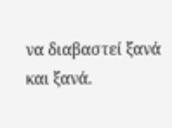να διαβαστεί ξανά και ξανά.